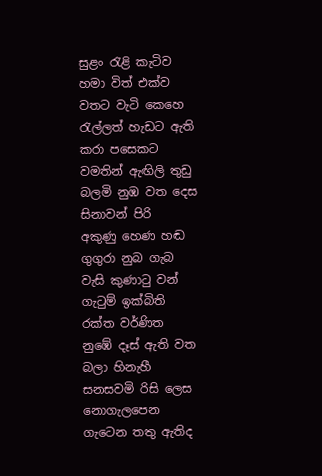සුළං රැළි කැටිව
හමා විත් එක්ව
වතට වැටි කෙහෙ
රැල්ලත් හැඩට ඇති
කරා පසෙකට
වමතින් ඇඟිලි තුඩු
බලමි නුඹ වත දෙස
සිනාවන් පිරි
අකුණු හෙණ හඬ
ගුගුරා නුබ ගැබ
වැසි කුණාටු වන්
ගැටුම් ඉක්බිති
රක්ත වර්ණිත
නුඹේ දෑස් ඇති වත
බලා හිනැහී
සනසවමි රිසි ලෙස
නොගැලපෙන
ගැටෙන තතු ඇතිද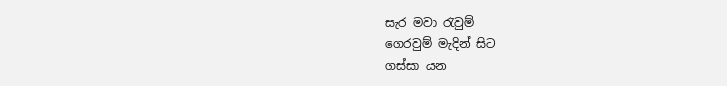සැර මවා රැවුම්
ගෙරවුම් මැදින් සිට
ගස්සා යන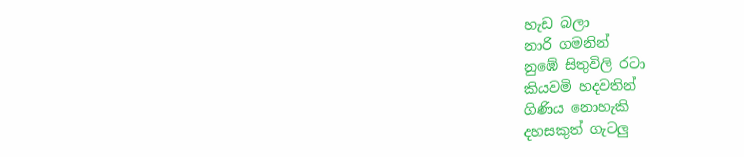හැඩ බලා
නාරි ගමනින්
නුඹේ සිතුවිලි රටා
කියවමි හදවතින්
ගිණිය නොහැකි
දහසකුත් ගැටලු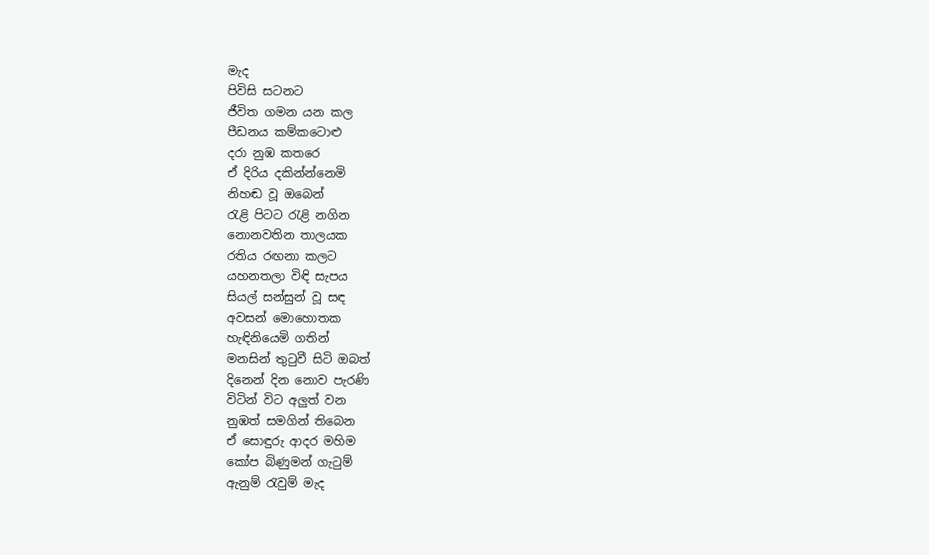මැද
පිවිසි සටනට
ජීවිත ගමන යන කල
පීඩනය කම්කටොළු
දරා නුඹ කතරෙ
ඒ දිරිය දකින්න්නෙමි
නිහඬ වූ ඔබෙන්
රැළි පිටට රැළි නගින
නොනවතින තාලයක
රතිය රඟනා කලට
යහනතලා විඳි සැපය
සියල් සන්සුන් වූ සඳ
අවසන් මොහොතක
හැඳිනියෙමි ගතින්
මනසින් තුටුවී සිටි ඔබත්
දිනෙන් දින නොව පැරණි
විටින් විට අලුත් වන
නුඹත් සමගින් තිබෙන
ඒ සොඳුරු ආදර මහිම
කෝප බිණුමන් ගැටුම්
ඇනුම් රැවුම් මැද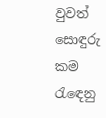වුවත්
සොඳුරු කම රැඳෙනු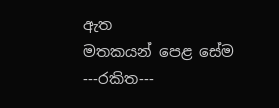ඇත
මතකයන් පෙළ සේම
---රකිත---